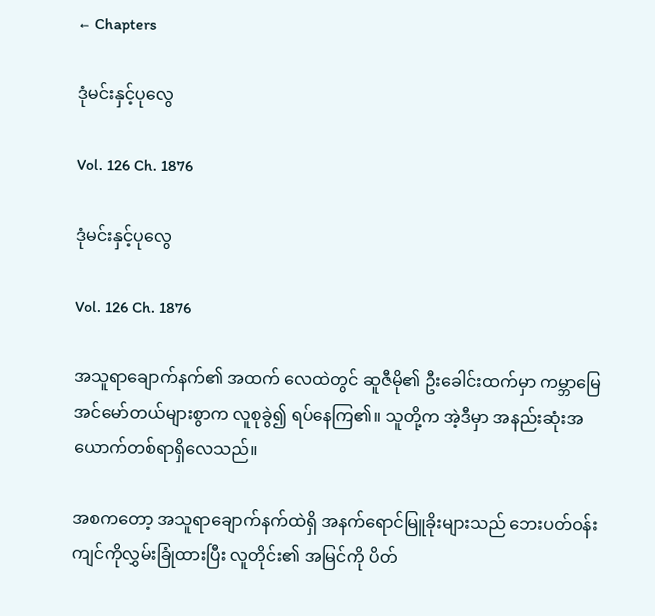← Chapters

ဒုံမင်းနှင့်ပုလွေ

Vol. 126 Ch. 1876

ဒုံမင်းနှင့်ပုလွေ

Vol. 126 Ch. 1876

အသူရာချောက်နက်၏ အထက် လေထဲတွင် ဆူဇီမို၏ ဦးခေါင်းထက်မှာ ကမ္ဘာမြေအင်မော်တယ်များစွာက လူစုခွဲ၍ ရပ်နေကြ၏။ သူတို့က အဲ့ဒီမှာ အနည်းဆုံးအယောက်တစ်ရာရှိလေသည်။

အစကတော့ အသူရာချောက်နက်ထဲရှိ အနက်ရောင်မြူခိုးများသည် ဘေးပတ်ဝန်းကျင်ကိုလွှမ်းခြုံထားပြီး လူတိုင်း၏ အမြင်ကို ပိတ်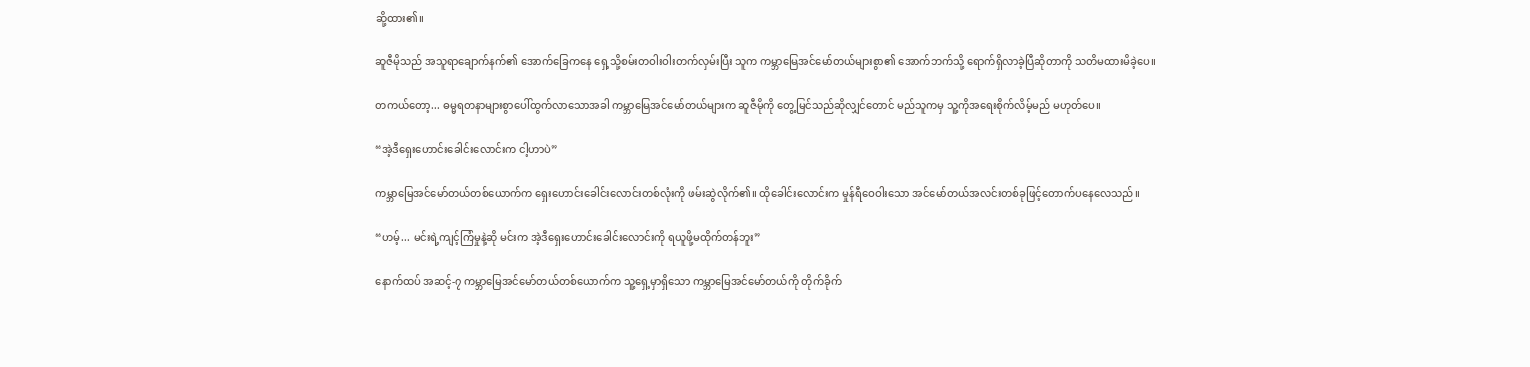ဆို့ထား၏။

ဆူဇီမိုသည် အသူရာချောက်နက်၏ အောက်ခြေကနေ ရှေ့သို့စမ်းတဝါးဝါးတက်လှမ်းပြီး သူက ကမ္ဘာမြေအင်မော်တယ်များစွာ၏ အောက်ဘက်သို့ ရောက်ရှိလာခဲ့ပြီဆိုတာကို သတိမထားမိခဲ့ပေ။

တကယ်တော့... ဓမ္မရတနာများစွာပေါ်ထွက်လာသောအခါ ကမ္ဘာမြေအင်မော်တယ်များက ဆူဇီမိုကို တွေ့မြင်သည်ဆိုလျှင်တောင် မည်သူကမှ သူ့ကိုအရေးစိုက်လိမ့်မည် မဟုတ်ပေ။

“အဲ့ဒီရှေးဟောင်းခေါင်းလောင်းက ငါ့ဟာပဲ”

ကမ္ဘာမြေအင်မော်တယ်တစ်ယောက်က ရှေးဟောင်းခေါင်းလောင်းတစ်လုံးကို ဖမ်းဆွဲလိုက်၏။ ထိုခေါင်းလောင်းက မှုန်ရီဝေဝါးသော အင်မော်တယ်အလင်းတစ်ခုဖြင့်တောက်ပနေလေသည်။

“ဟမ့်... မင်းရဲ့ကျင့်ကြံမှုနဲ့ဆို မင်းက အဲ့ဒီရှေးဟောင်းခေါင်းလောင်းကို ရယူဖို့မထိုက်တန်ဘူး”

နောက်ထပ် အဆင့်-၇ ကမ္ဘာမြေအင်မော်တယ်တစ်ယောက်က သူ့ရှေ့မှာရှိသော ကမ္ဘာမြေအင်မော်တယ်ကို တိုက်ခိုက်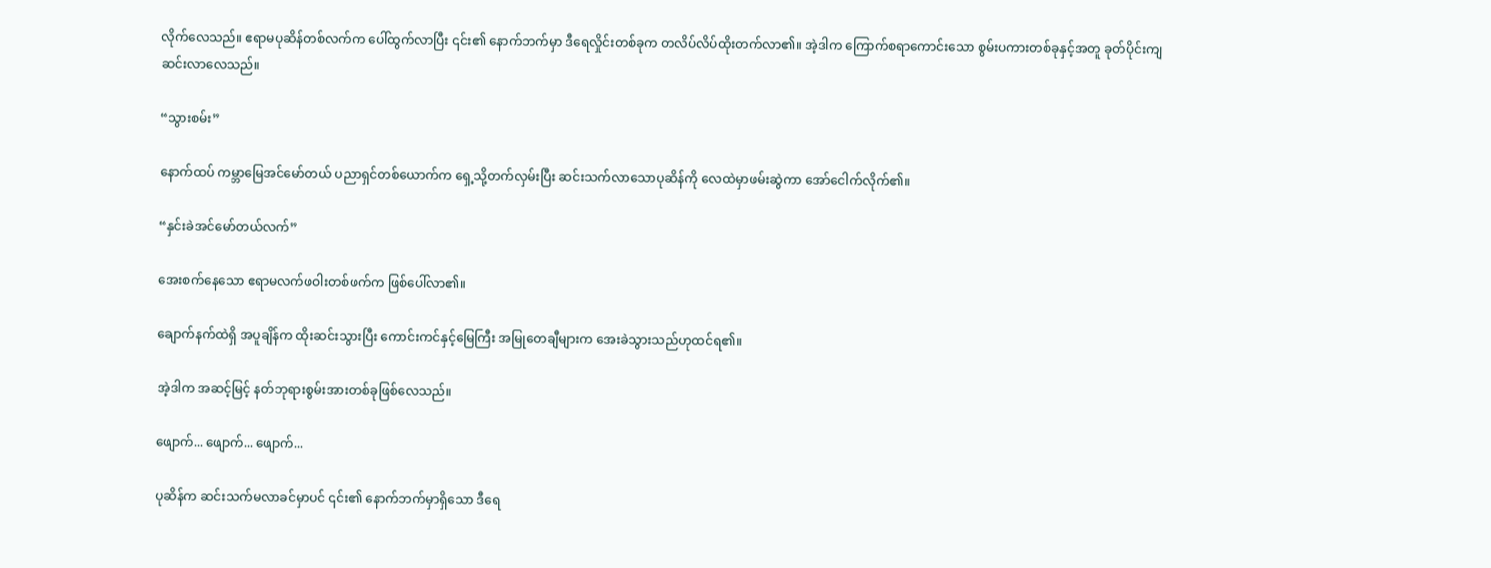လိုက်လေသည်။ ဧရာမပုဆိန်တစ်လက်က ပေါ်ထွက်လာပြီး ၎င်း၏ နောက်ဘက်မှာ ဒီရေလှိုင်းတစ်ခုက တလိပ်လိပ်ထိုးတက်လာ၏။ အဲ့ဒါက ကြောက်စရာကောင်းသော စွမ်းပကားတစ်ခုနှင့်အတူ ခုတ်ပိုင်းကျဆင်းလာလေသည်။

“သွားစမ်း”

နောက်ထပ် ကမ္ဘာမြေအင်မော်တယ် ပညာရှင်တစ်ယောက်က ရှေ့သို့တက်လှမ်းပြီး ဆင်းသက်လာသောပုဆိန်ကို လေထဲမှာဖမ်းဆွဲကာ အော်ငေါက်လိုက်၏။

“နှင်းခဲအင်မော်တယ်လက်”

အေးစက်နေသော ဧရာမလက်ဖဝါးတစ်ဖက်က ဖြစ်ပေါ်လာ၏။

ချောက်နက်ထဲရှိ အပူချိန်က ထိုးဆင်းသွားပြီး ကောင်းကင်နှင့်မြေကြီး အမြုတေချီများက အေးခဲသွားသည်ဟုထင်ရ၏။

အဲ့ဒါက အဆင့်မြင့် နတ်ဘုရားစွမ်းအားတစ်ခုဖြစ်လေသည်။

ဖျောက်... ဖျောက်... ဖျောက်...

ပုဆိန်က ဆင်းသက်မလာခင်မှာပင် ၎င်း၏ နောက်ဘက်မှာရှိသော ဒီရေ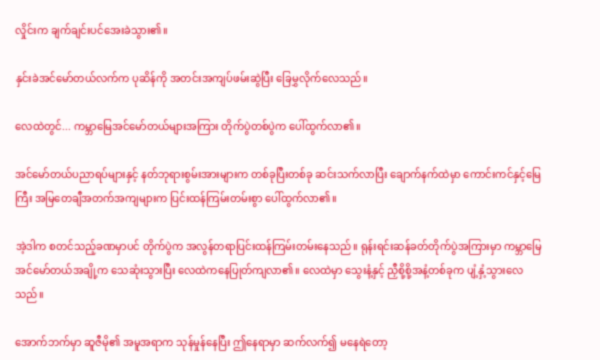လှိုင်းက ချက်ချင်းပင်အေးခဲသွား၏။

နှင်းခဲအင်မော်တယ်လက်က ပုဆိန်ကို အတင်းအကျပ်ဖမ်းဆွဲပြီး ခြေမွှလိုက်လေသည်။

လေထဲတွင်... ကမ္ဘာမြေအင်မော်တယ်များအကြား တိုက်ပွဲတစ်ပွဲက ပေါ်ထွက်လာ၏။

အင်မော်တယ်ပညာရပ်များနှင့် နတ်ဘုရားစွမ်းအားများက တစ်ခုပြီးတစ်ခု ဆင်းသက်လာပြီး ချောက်နက်ထဲမှာ ကောင်းကင်နှင့်မြေကြီး အမြတေချီအတက်အကျများက ပြင်းထန်ကြမ်းတမ်းစွာ ပေါ်ထွက်လာ၏။

အဲ့ဒါက စတင်သည့်ခဏမှာပင် တိုက်ပွဲက အလွန်တရာပြင်းထန်ကြမ်းတမ်းနေသည်။ ရုန်းရင်းဆန်ခတ်တိုက်ပွဲအကြားမှာ ကမ္ဘာမြေအင်မော်တယ်အချို့က သေဆုံးသွားပြီး လေထဲကနေပြုတ်ကျလာ၏။ လေထဲမှာ သွေးနံ့နှင့် ညှီစို့စို့အနံ့တစ်ခုက ပျံ့နှံ့သွားလေသည်။

အောက်ဘက်မှာ ဆူဇီမို၏ အမူအရာက သုန်မှုန်နေပြီး ဤနေရာမှာ ဆက်လက်၍ မနေရဲတော့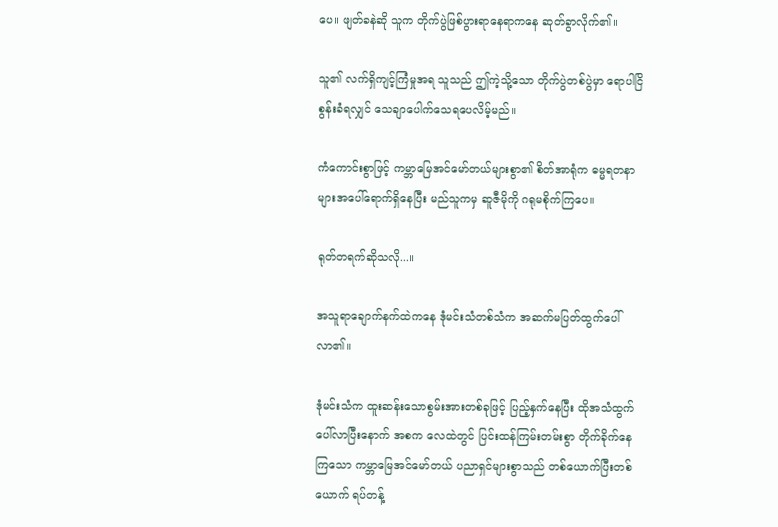ပေ။ ဖျတ်ခနဲဆို သူက တိုက်ပွဲဖြစ်ပွားရာနေရာကနေ ဆုတ်ခွာလိုက်၏။

သူ၏ လက်ရှိကျင့်ကြံမှုအရ သူသည် ဤကဲ့သို့သော တိုက်ပွဲတစ်ပွဲမှာ ရောပါငြိစွန်းခံရလျှင် သေချာပေါက်သေရပေလိမ့်မည်။

ကံကောင်းစွာဖြင့် ကမ္ဘာမြေအင်မော်တယ်များစွာ၏ စိတ်အာရုံက ဓမ္မရတနာများအပေါ်ရောက်ရှိနေပြီး မည်သူကမှ ဆူဇီမိုကို ဂရုမစိုက်ကြပေ။

ရုတ်တရက်ဆိုသလို...။

အသူရာချောက်နက်ထဲကနေ ဒုံမင်းသံတစ်သံက အဆက်မပြတ်ထွက်ပေါ်လာ၏။

ဒုံမင်းသံက ထူးဆန်းသောစွမ်းအားတစ်ခုဖြင့် ပြည့်နှက်နေပြီး ထိုအသံထွက်ပေါ်လာပြီးနောက် အစက လေထဲတွင် ပြင်းထန်ကြမ်းတမ်းစွာ တိုက်ခိုက်နေကြသော ကမ္ဘာမြေအင်မော်တယ် ပညာရှင်များစွာသည် တစ်ယောက်ပြီးတစ်ယောက် ရပ်တန့်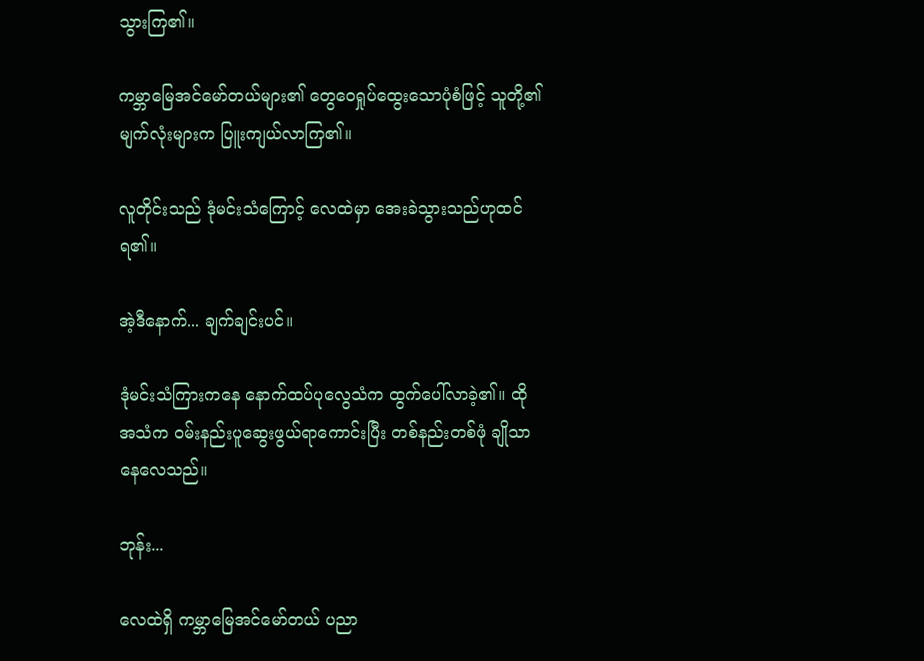သွားကြ၏။

ကမ္ဘာမြေအင်မော်တယ်များ၏ တွေဝေရှုပ်ထွေးသောပုံစံဖြင့် သူတို့၏ မျက်လုံးများက ပြူးကျယ်လာကြ၏။

လူတိုင်းသည် ဒုံမင်းသံကြောင့် လေထဲမှာ အေးခဲသွားသည်ဟုထင်ရ၏။

အဲ့ဒီနောက်... ချက်ချင်းပင်။

ဒုံမင်းသံကြားကနေ နောက်ထပ်ပုလွေသံက ထွက်ပေါ်လာခဲ့၏။ ထိုအသံက ဝမ်းနည်းပူဆွေးဖွယ်ရာကောင်းပြီး တစ်နည်းတစ်ဖုံ ချိုသာနေလေသည်။

ဘုန်း...

လေထဲရှိ ကမ္ဘာမြေအင်မော်တယ် ပညာ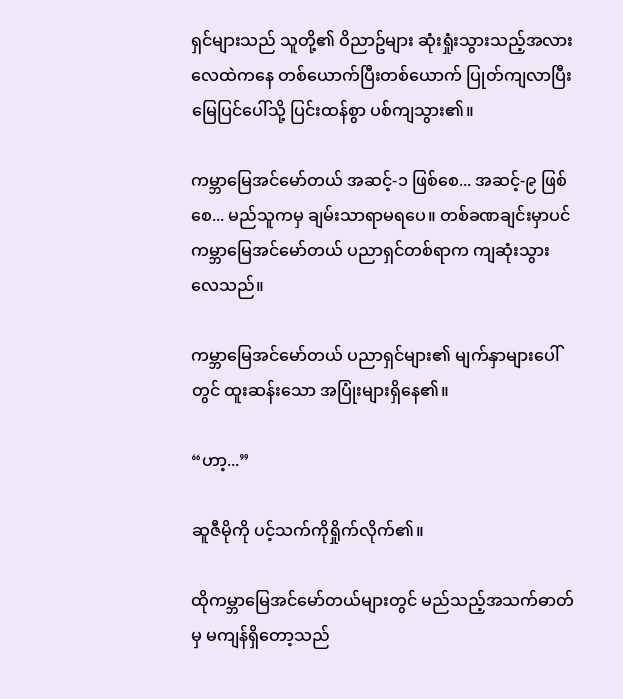ရှင်များသည် သူတို့၏ ဝိညာဥ်များ ဆုံးရှုံးသွားသည့်အလား လေထဲကနေ တစ်ယောက်ပြီးတစ်ယောက် ပြုတ်ကျလာပြီး မြေပြင်ပေါ်သို့ ပြင်းထန်စွာ ပစ်ကျသွား၏။

ကမ္ဘာမြေအင်မော်တယ် အဆင့်-၁ ဖြစ်စေ... အဆင့်-၉ ဖြစ်စေ... မည်သူကမှ ချမ်းသာရာမရပေ။ တစ်ခဏချင်းမှာပင် ကမ္ဘာမြေအင်မော်တယ် ပညာရှင်တစ်ရာက ကျဆုံးသွားလေသည်။

ကမ္ဘာမြေအင်မော်တယ် ပညာရှင်များ၏ မျက်နှာများပေါ်တွင် ထူးဆန်းသော အပြုံးများရှိနေ၏။

“ဟာ့...”

ဆူဇီမိုကို ပင့်သက်ကိုရှိုက်လိုက်၏။

ထိုကမ္ဘာမြေအင်မော်တယ်များတွင် မည်သည့်အသက်ဓာတ်မှ မကျန်ရှိတော့သည်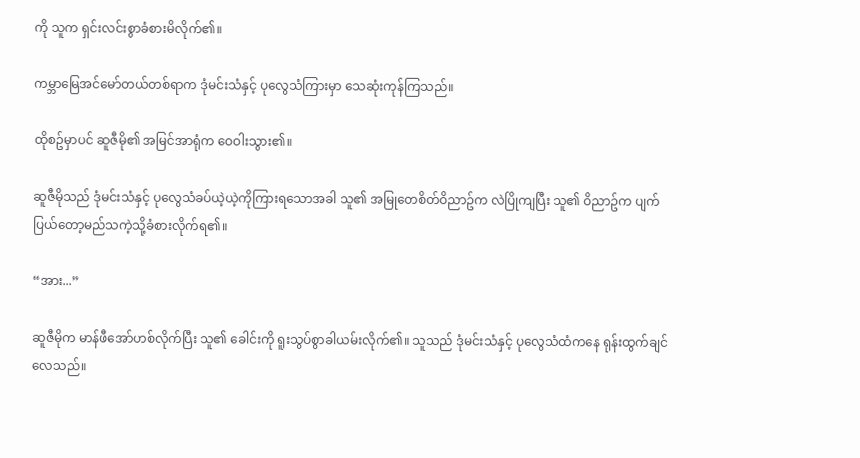ကို သူက ရှင်းလင်းစွာခံစားမိလိုက်၏။

ကမ္ဘာမြေအင်မော်တယ်တစ်ရာက ဒုံမင်းသံနှင့် ပုလွေသံကြားမှာ သေဆုံးကုန်ကြသည်။

ထိုစဥ်မှာပင် ဆူဇီမို၏ အမြင်အာရုံက ဝေဝါးသွား၏။

ဆူဇီမိုသည် ဒုံမင်းသံနှင့် ပုလွေသံခပ်ယဲ့ယဲ့ကိုကြားရသောအခါ သူ၏ အမြုတေစိတ်ဝိညာဥ်က လဲပြိုကျပြီး သူ၏ ဝိညာဥ်က ပျက်ပြယ်တော့မည်သကဲ့သို့ခံစားလိုက်ရ၏။

“အား...”

ဆူဇီမိုက မာန်ဖီအော်ဟစ်လိုက်ပြီး သူ၏ ခေါင်းကို ရူးသွပ်စွာခါယမ်းလိုက်၏။ သူသည် ဒုံမင်းသံနှင့် ပုလွေသံထံကနေ ရုန်းထွက်ချင်လေသည်။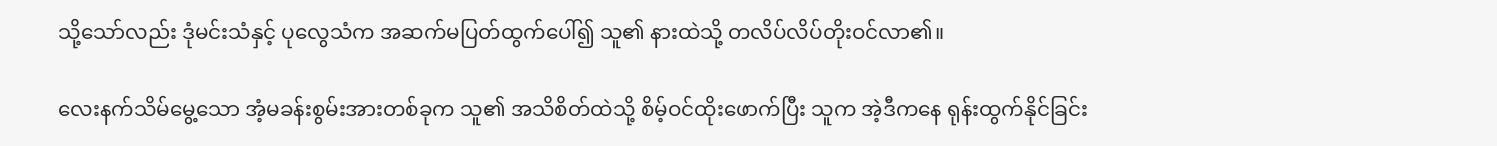သို့သော်လည်း ဒုံမင်းသံနှင့် ပုလွေသံက အဆက်မပြတ်ထွက်ပေါ်၍ သူ၏ နားထဲသို့ တလိပ်လိပ်တိုးဝင်လာ၏။

လေးနက်သိမ်မွေ့သော အံ့မခန်းစွမ်းအားတစ်ခုက သူ၏ အသိစိတ်ထဲသို့ စိမ့်ဝင်ထိုးဖောက်ပြီး သူက အဲ့ဒီကနေ ရုန်းထွက်နိုင်ခြင်း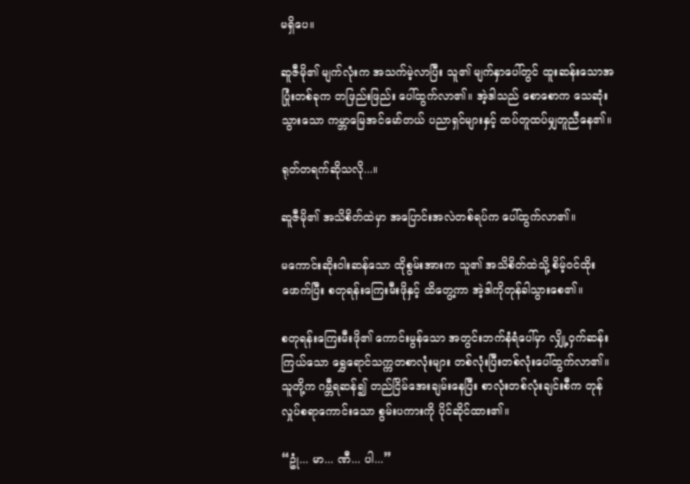မရှိပေ။

ဆူဇီမို၏ မျက်လုံးက အသက်မဲ့လာပြီး သူ၏ မျက်နှာပေါ်တွင် ထူးဆန်းသောအပြုံးတစ်ခုက တဖြည်းဖြည်း ပေါ်ထွက်လာ၏။ အဲ့ဒါသည် စောစောက သေဆုံးသွားသော ကမ္ဘာမြေအင်မော်တယ် ပညာရှင်များနှင့် ထပ်တူထပ်မျှတူညီနေ၏။

ရုတ်တရက်ဆိုသလို...။

ဆူဇီမို၏ အသိစိတ်ထဲမှာ အပြောင်းအလဲတစ်ရပ်က ပေါ်ထွက်လာ၏။

မကောင်းဆိုးဝါးဆန်သော ထိုစွမ်းအားက သူ၏ အသိစိတ်ထဲသို့ စိမ့်ဝင်ထိုးဖောက်ပြီး စတုရန်းကြေးမီးဖိုနှင့် ထိတွေ့ကာ အဲ့ဒါကိုတုန်ခါသွားစေ၏။

စတုရန်းကြေးမီးဖို၏ ကောင်းမွန်သော အတွင်းဘက်နံရံပေါ်မှာ လျှို့ဝှက်ဆန်းကြယ်သော ရွှေရောင်သက္ကတစာလုံးများ တစ်လုံးပြီးတစ်လုံးပေါ်ထွက်လာ၏။ သူတို့က ဂမ္ဘီရဆန်၍ တည်ငြိမ်အေးချမ်းနေပြီး စာလုံးတစ်လုံးချင်းစီက တုန်လှုပ်စရာကောင်းသော စွမ်းပကားကို ပိုင်ဆိုင်ထား၏။

“ဥုံ... မာ... ဏီ... ပါ...”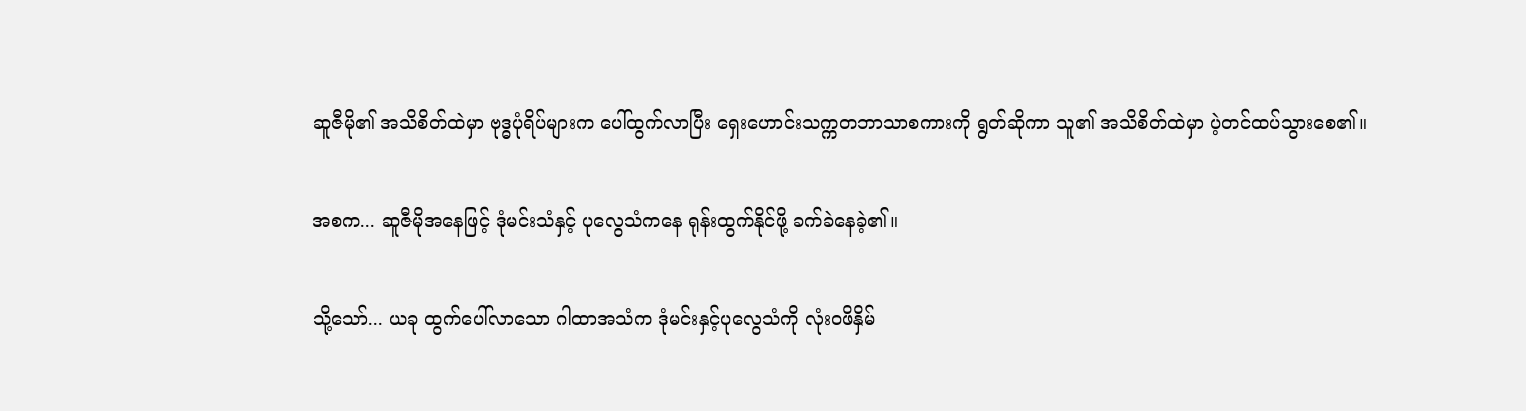ဆူဇီမို၏ အသိစိတ်ထဲမှာ ဗုဒ္ဓပုံရိပ်များက ပေါ်ထွက်လာပြီး ရှေးဟောင်းသက္ကတဘာသာစကားကို ရွတ်ဆိုကာ သူ၏ အသိစိတ်ထဲမှာ ပဲ့တင်ထပ်သွားစေ၏။

အစက... ဆူဇီမိုအနေဖြင့် ဒုံမင်းသံနှင့် ပုလွေသံကနေ ရုန်းထွက်နိုင်ဖို့ ခက်ခဲနေခဲ့၏။

သို့သော်... ယခု ထွက်ပေါ်လာသော ဂါထာအသံက ဒုံမင်းနှင့်ပုလွေသံကို လုံးဝဖိနှိမ်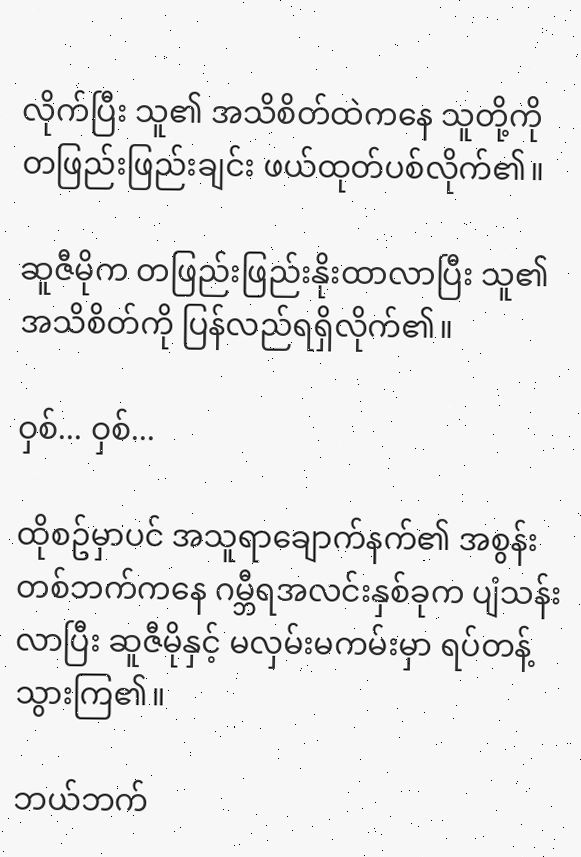လိုက်ပြီး သူ၏ အသိစိတ်ထဲကနေ သူတို့ကို တဖြည်းဖြည်းချင်း ဖယ်ထုတ်ပစ်လိုက်၏။

ဆူဇီမိုက တဖြည်းဖြည်းနိုးထာလာပြီး သူ၏ အသိစိတ်ကို ပြန်လည်ရရှိလိုက်၏။

ဝှစ်... ဝှစ်...

ထိုစဥ်မှာပင် အသူရာချောက်နက်၏ အစွန်းတစ်ဘက်ကနေ ဂမ္ဘီရအလင်းနှစ်ခုက ပျံသန်းလာပြီး ဆူဇီမိုနှင့် မလှမ်းမကမ်းမှာ ရပ်တန့်သွားကြ၏။

ဘယ်ဘက်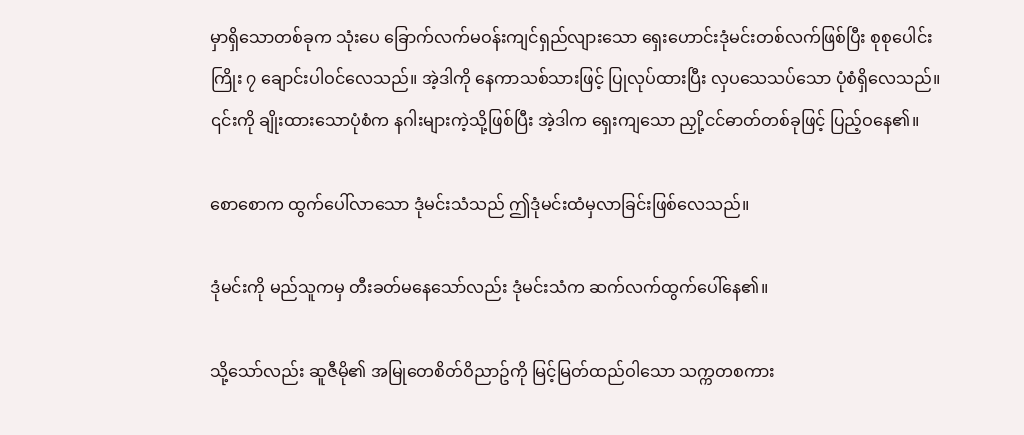မှာရှိသောတစ်ခုက သုံးပေ ခြောက်လက်မဝန်းကျင်ရှည်လျားသော ရှေးဟောင်းဒုံမင်းတစ်လက်ဖြစ်ပြီး စုစုပေါင်း ကြိုး ၇ ချောင်းပါဝင်လေသည်။ အဲ့ဒါကို နေကာသစ်သားဖြင့် ပြုလုပ်ထားပြီး လှပသေသပ်သော ပုံစံရှိလေသည်။ ၎င်းကို ချိုးထားသောပုံစံက နဂါးများကဲ့သို့ဖြစ်ပြီး အဲ့ဒါက ရှေးကျသော ညှို့ငင်ဓာတ်တစ်ခုဖြင့် ပြည့်ဝနေ၏။

စောစောက ထွက်ပေါ်လာသော ဒုံမင်းသံသည် ဤဒုံမင်းထံမှလာခြင်းဖြစ်လေသည်။

ဒုံမင်းကို မည်သူကမှ တီးခတ်မနေသော်လည်း ဒုံမင်းသံက ဆက်လက်ထွက်ပေါ်နေ၏။

သို့သော်လည်း ဆူဇီမို၏ အမြုတေစိတ်ဝိညာဥ်ကို မြင့်မြတ်ထည်ဝါသော သက္ကတစကား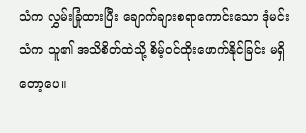သံက လွှမ်းခြုံထားပြီး ချောက်ချားစရာကောင်းသော ဒုံမင်းသံက သူ၏ အသိစိတ်ထဲသို့ စိမ့်ဝင်ထိုးဖောက်နိုင်ခြင်း မရှိတော့ပေ။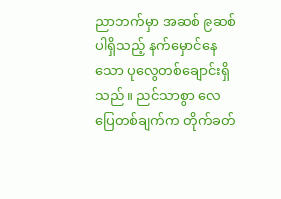ညာဘက်မှာ အဆစ် ၉ဆစ် ပါရှိသည့် နက်မှောင်နေသော ပုလွေတစ်ချောင်းရှိသည်။ ညင်သာစွာ လေပြေတစ်ချက်က တိုက်ခတ်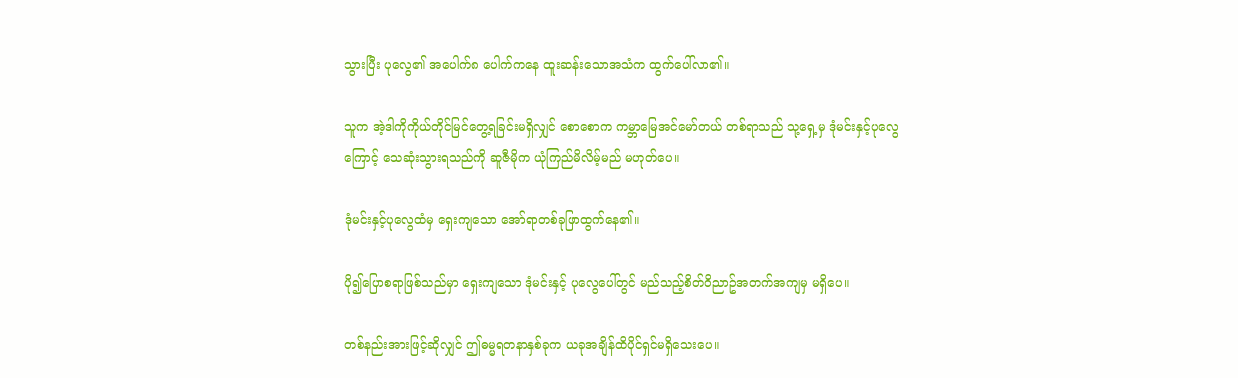သွားပြီး ပုလွေ၏ အပေါက်၈ ပေါက်ကနေ ထူးဆန်းသောအသံက ထွက်ပေါ်လာ၏။

သူက အဲ့ဒါကိုကိုယ်တိုင်မြင်တွေ့ရခြင်းမရှိလျှင် စောစောက ကမ္ဘာမြေအင်မော်တယ် တစ်ရာသည် သု့ရှေ့မှ ဒုံမင်းနှင့်ပုလွေကြောင့် သေဆုံးသွားရသည်ကို ဆူဇီမိုက ယုံကြည်မိလိမ့်မည် မဟုတ်ပေ။

ဒုံမင်းနှင့်ပုလွေထံမှ ရှေးကျသော အော်ရာတစ်ခုဖြာထွက်နေ၏။

ပို၍ပြောစရာဖြစ်သည်မှာ ရှေးကျသော ဒုံမင်းနှင့် ပုလွေပေါ်တွင် မည်သည့်စိတ်ဝိညာဥ်အတက်အကျမှ မရှိပေ။

တစ်နည်းအားဖြင့်ဆိုလျှင် ဤဓမ္မရတနာနှစ်ခုက ယခုအချိန်ထိပိုင်ရှင်မရှိသေးပေ။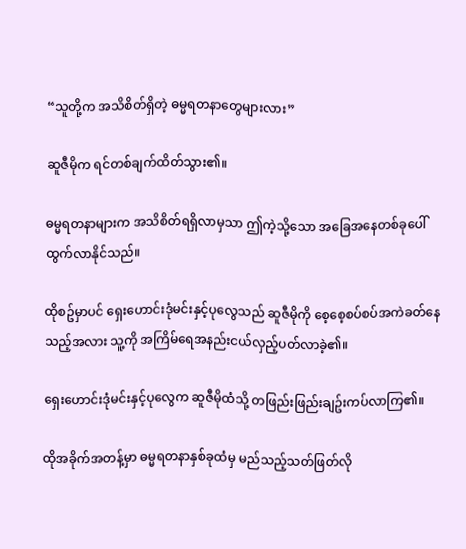“သူတို့က အသိစိတ်ရှိတဲ့ ဓမ္မရတနာတွေများလား”

ဆူဇီမိုက ရင်တစ်ချက်ထိတ်သွား၏။

ဓမ္မရတနာများက အသိစိတ်ရရှိလာမှသာ ဤကဲ့သို့သော အခြေအနေတစ်ခုပေါ်ထွက်လာနိုင်သည်။

ထိုစဥ်မှာပင် ရှေးဟောင်းဒုံမင်းနှင့်ပုလွေသည် ဆူဇီမိုကို စေ့စေ့စပ်စပ်အကဲခတ်နေသည့်အလား သူ့ကို အကြိမ်ရေအနည်းငယ်လှည့်ပတ်လာခဲ့၏။

ရှေးဟောင်းဒုံမင်းနှင့်ပုလွေက ဆူဇီမိုထံသို့ တဖြည်းဖြည်းချဥ်းကပ်လာကြ၏။

ထိုအခိုက်အတန့်မှာ ဓမ္မရတနာနှစ်ခုထံမှ မည်သည့်သတ်ဖြတ်လို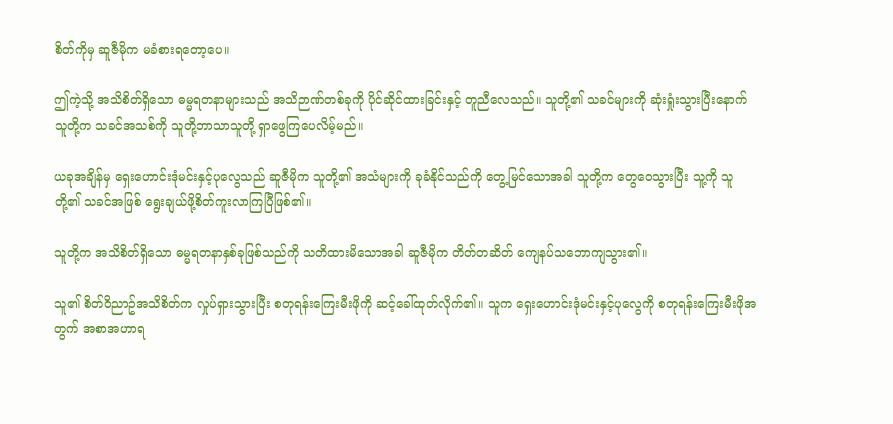စိတ်ကိုမှ ဆူဇီမိုက မခံစားရတော့ပေ။

ဤကဲ့သို့ အသိစိတ်ရှိသော ဓမ္မရတနာများသည် အသိဉာဏ်တစ်ခုကို ပိုင်ဆိုင်ထားခြင်းနှင့် တူညီလေသည်။ သူတို့၏ သခင်များကို ဆုံးရှုံးသွားပြီးနောက် သူတို့က သခင်အသစ်ကို သူတို့ဘာသာသူတို့ ရှာဖွေကြပေလိမ့်မည်။

ယခုအချိန်မှ ရှေးဟောင်းဒုံမင်းနှင့်ပုလွေသည် ဆူဇီမိုက သူတို့၏ အသံများကို ခုခံနိုင်သည်ကို တွေ့မြင်သောအခါ သူတို့က တွေဝေသွားပြီး သူ့ကို သူတို့၏ သခင်အဖြစ် ရွေးချယ်ဖို့စိတ်ကူးလာကြပြီဖြစ်၏။

သူတို့က အသိစိတ်ရှိသော ဓမ္မရတနာနှစ်ခုဖြစ်သည်ကို သတိထားမိသောအခါ ဆူဇီမိုက တိတ်တဆိတ် ကျေနပ်သဘောကျသွား၏။

သူ၏ စိတ်ဝိညာဥ်အသိစိတ်က လှုပ်ရှားသွားပြီး စတုရန်းကြေးမီးဖိုကို ဆင့်ခေါ်ထုတ်လိုက်၏။ သူက ရှေးဟောင်းဒုံမင်းနှင့်ပုလွေကို စတုရန်းကြေးမီးဖိုအတွက် အစာအဟာရ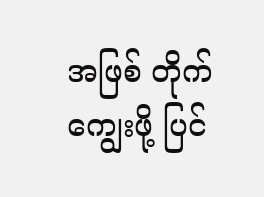အဖြစ် တိုက်ကျွေးဖို့ ပြင်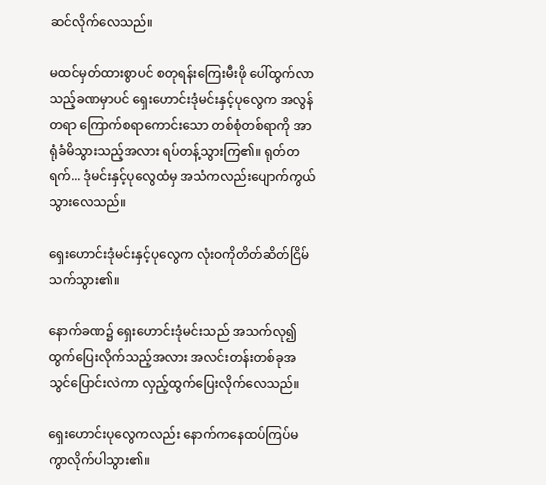ဆင်လိုက်လေသည်။

မထင်မှတ်ထားစွာပင် စတုရန်းကြေးမီးဖို ပေါ်ထွက်လာသည့်ခဏမှာပင် ရှေးဟောင်းဒုံမင်းနှင့်ပုလွေက အလွန်တရာ ကြောက်စရာကောင်းသော တစ်စုံတစ်ရာကို အာရုံခံမိသွားသည့်အလား ရပ်တန့်သွားကြ၏။ ရုတ်တရက်... ဒုံမင်းနှင့်ပုလွေထံမှ အသံကလည်းပျောက်ကွယ်သွားလေသည်။

ရှေးဟောင်းဒုံမင်းနှင့်ပုလွေက လုံးဝကိုတိတ်ဆိတ်ငြိမ်သက်သွား၏။

နောက်ခဏ၌ ရှေးဟောင်းဒုံမင်းသည် အသက်လု၍ ထွက်ပြေးလိုက်သည့်အလား အလင်းတန်းတစ်ခုအသွင်ပြောင်းလဲကာ လှည့်ထွက်ပြေးလိုက်လေသည်။

ရှေးဟောင်းပုလွေကလည်း နောက်ကနေထပ်ကြပ်မကွာလိုက်ပါသွား၏။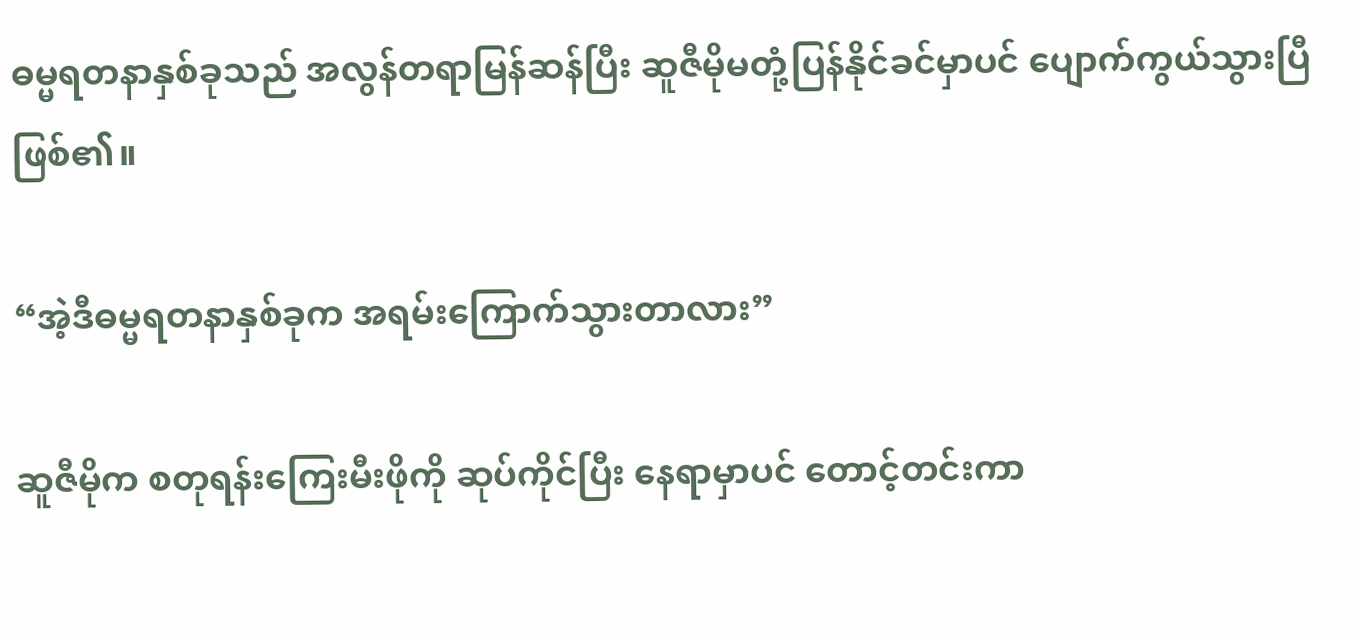ဓမ္မရတနာနှစ်ခုသည် အလွန်တရာမြန်ဆန်ပြီး ဆူဇီမိုမတုံ့ပြန်နိုင်ခင်မှာပင် ပျောက်ကွယ်သွားပြီဖြစ်၏။

“အဲ့ဒီဓမ္မရတနာနှစ်ခုက အရမ်းကြောက်သွားတာလား”

ဆူဇီမိုက စတုရန်းကြေးမီးဖိုကို ဆုပ်ကိုင်ပြီး နေရာမှာပင် တောင့်တင်းကာ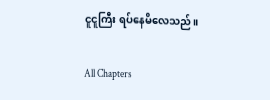ငူငူကြီး ရပ်နေမိလေသည်။

All Chapters